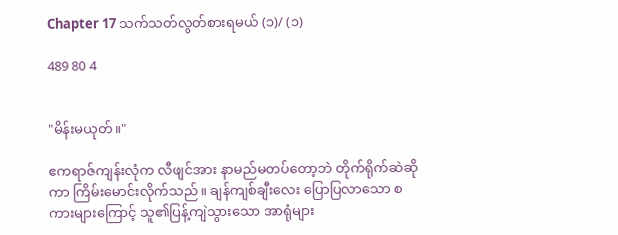Chapter 17 သက်သတ်လွတ်စားရမယ် (၁)/ (၁)

489 80 4


"မိန်းမယုတ်။"

ဧကရာဇ်ကျန်းလုံက လီဖျင်အား နာမည်မတပ်တော့ဘဲ တိုက်ရိုက်ဆဲဆိုကာ ကြိမ်းမောင်းလိုက်သည်။ ချန်ကျစ်ချီးလေး ပြောပြလာသော စကားများကြောင့် သူ၏ပြန့်ကျဲသွားသော အာရုံများ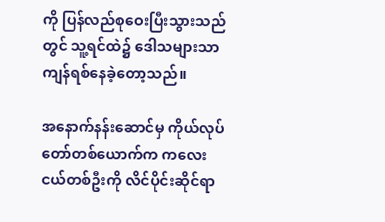ကို ပြန်လည်စုဝေးပြီးသွားသည်တွင် သူ့ရင်ထဲ၌ ဒေါသများသာ ကျန်ရစ်နေခဲ့တော့သည်။

အနောက်နန်းဆောင်မှ ကိုယ်လုပ်တော်တစ်ယောက်က ကလေးငယ်တစ်ဦးကို လိင်ပိုင်းဆိုင်ရာ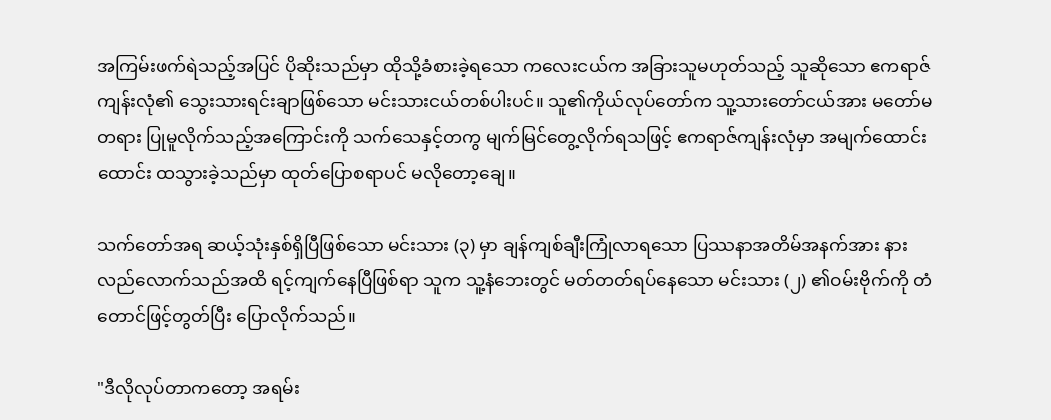အကြမ်းဖက်ရဲသည့်အပြင် ပိုဆိုးသည်မှာ ထိုသို့ခံစားခဲ့ရသော ကလေးငယ်က အခြားသူမဟုတ်သည့် သူဆိုသော ဧကရာဇ်ကျန်းလုံ၏ သွေးသားရင်းချာဖြစ်သော မင်းသားငယ်တစ်ပါးပင်။ သူ၏ကိုယ်လုပ်တော်က သူ့သားတော်ငယ်အား မတော်မတရား ပြုမူလိုက်သည့်အကြောင်းကို သက်သေနှင့်တကွ မျက်မြင်တွေ့လိုက်ရသဖြင့် ဧကရာဇ်ကျန်းလုံမှာ အမျက်ထောင်းထောင်း ထသွားခဲ့သည်မှာ ထုတ်ပြောစရာပင် မလိုတော့ချေ။

သက်တော်အရ ဆယ့်သုံးနှစ်ရှိပြီဖြစ်သော မင်းသား (၃) မှာ ချန်ကျစ်ချီးကြုံလာရသော ပြဿနာအတိမ်အနက်အား နားလည်လောက်သည်အထိ ရင့်ကျက်နေပြီဖြစ်ရာ သူက သူ့နံဘေးတွင် မတ်တတ်ရပ်နေသော မင်းသား (၂) ၏ဝမ်းဗိုက်ကို တံတောင်ဖြင့်တွတ်ပြီး ပြောလိုက်သည်။

"ဒီလိုလုပ်တာကတော့ အရမ်း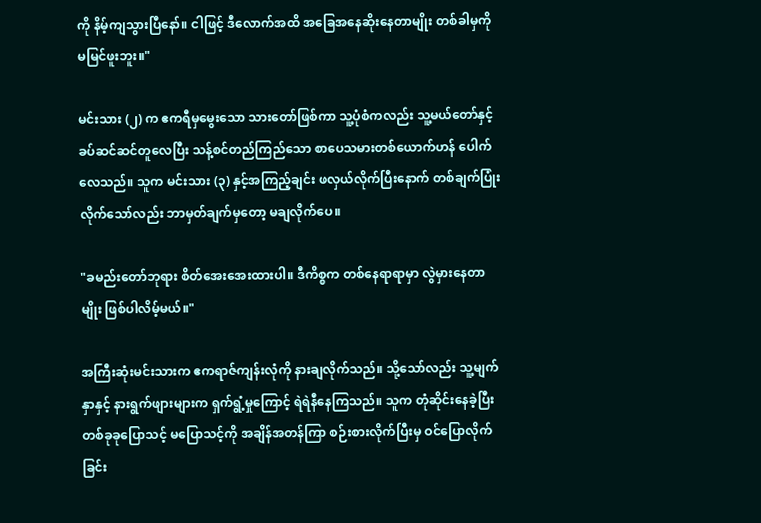ကို နိမ့်ကျသွားပြီနော်။ ငါဖြင့် ဒီလောက်အထိ အခြေအနေဆိုးနေတာမျိုး တစ်ခါမှကို မမြင်ဖူးဘူး။"

မင်းသား (၂) က ဧကရီမှ‌မွေးသော သားတော်ဖြစ်ကာ သူ့ပုံစံကလည်း သူ့မယ်တော်နှင့် ခပ်ဆင်ဆင်တူလေပြီး သန့်စင်တည်ကြည်သော စာပေသမားတစ်ယောက်ဟန် ပေါက်လေသည်။ သူက မင်းသား (၃) နှင့်အကြည့်ချင်း ဖလှယ်လိုက်ပြီးနောက် တစ်ချက်ပြုံးလိုက်သော်လည်း ဘာမှတ်ချက်မှတော့ မချလိုက်ပေ။

"ခမည်းတော်ဘုရား စိတ်အေးအေးထားပါ။ ဒီကိစ္စက တစ်နေရာရာမှာ လွဲမှားနေတာမျိုး ဖြစ်ပါလိမ့်မယ်။"

အကြီးဆုံးမင်းသားက ဧကရာဇ်ကျန်းလုံကို နားချလိုက်သည်။ သို့သော်လည်း သူ့မျက်နှာနှင့် နားရွက်ဖျားများက ရှက်ရွံ့မှုကြောင့် ရဲရဲနီနေကြသည်။ သူက တုံဆိုင်းနေခဲ့ပြီး တစ်ခုခုပြောသင့် မပြောသင့်ကို အချိန်အတန်ကြာ စဉ်းစားလိုက်ပြီးမှ ဝင်ပြောလိုက်ခြင်း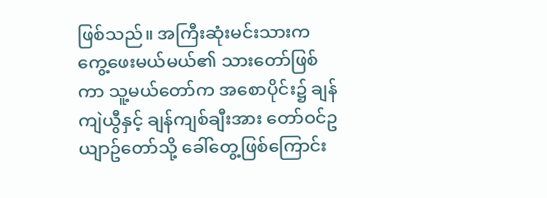ဖြစ်သည်။ အကြီးဆုံးမင်းသားက ကွေ့ဖေးမယ်မယ်၏ သားတော်ဖြစ်ကာ သူ့မယ်တော်က အစောပိုင်း၌ ချန်ကျဲယွီနှင့် ချန်ကျစ်ချီးအား တော်ဝင်ဥယျာဥ်‌တော်သို့ ခေါ်တွေ့ဖြစ်ကြောင်း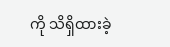ကို သိရှိထားခဲ့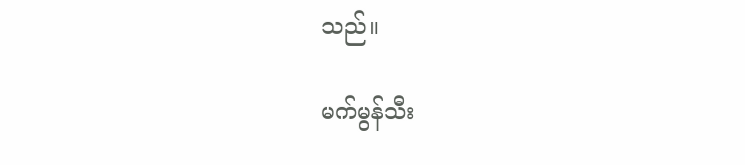သည်။

မက်မွန်သီး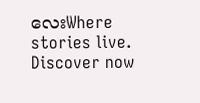လေးWhere stories live. Discover now